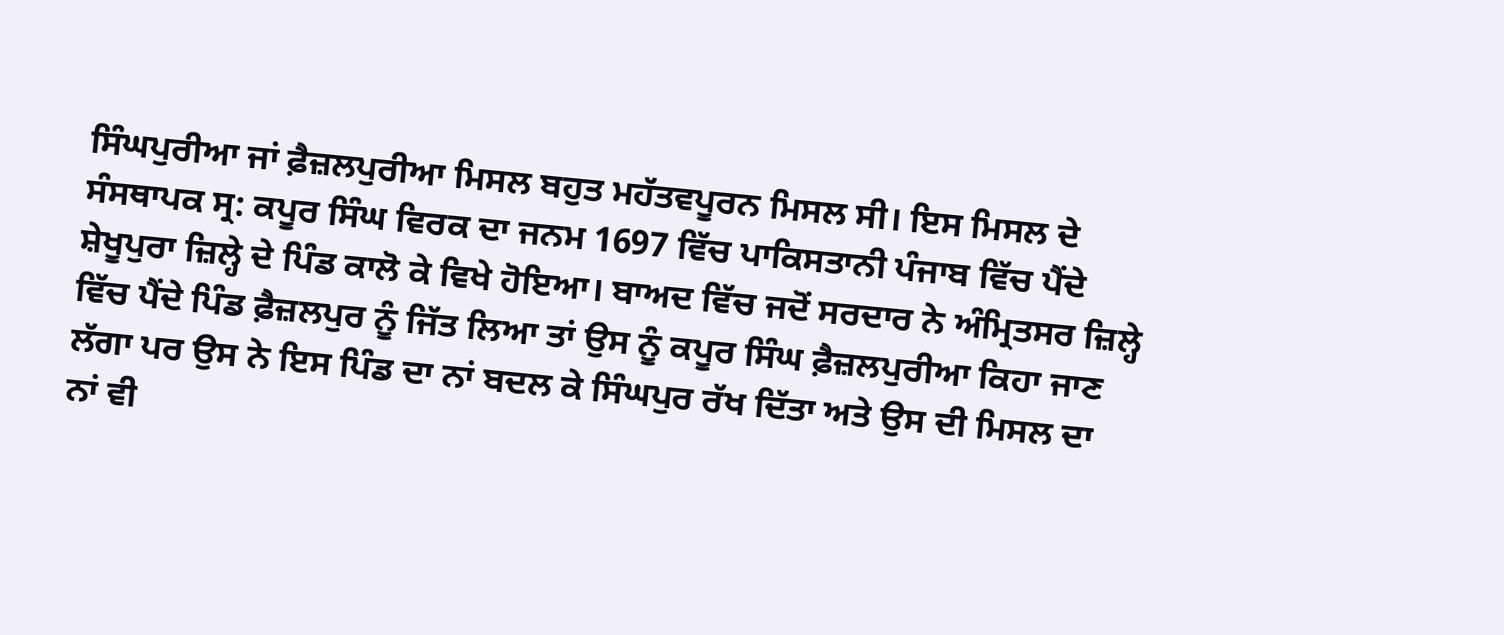ਸਿੰਘਪੁਰੀਆ ਜਾਂ ਫ਼ੈਜ਼ਲਪੁਰੀਆ ਮਿਸਲ ਬਹੁਤ ਮਹੱਤਵਪੂਰਨ ਮਿਸਲ ਸੀ। ਇਸ ਮਿਸਲ ਦੇ ਸੰਸਥਾਪਕ ਸ੍ਰ: ਕਪੂਰ ਸਿੰਘ ਵਿਰਕ ਦਾ ਜਨਮ 1697 ਵਿੱਚ ਪਾਕਿਸਤਾਨੀ ਪੰਜਾਬ ਵਿੱਚ ਪੈਂਦੇ ਸ਼ੇਖੂਪੁਰਾ ਜ਼ਿਲ੍ਹੇ ਦੇ ਪਿੰਡ ਕਾਲੋ ਕੇ ਵਿਖੇ ਹੋਇਆ। ਬਾਅਦ ਵਿੱਚ ਜਦੋਂ ਸਰਦਾਰ ਨੇ ਅੰਮ੍ਰਿਤਸਰ ਜ਼ਿਲ੍ਹੇ ਵਿੱਚ ਪੈਂਦੇ ਪਿੰਡ ਫ਼ੈਜ਼ਲਪੁਰ ਨੂੰ ਜਿੱਤ ਲਿਆ ਤਾਂ ਉਸ ਨੂੰ ਕਪੂਰ ਸਿੰਘ ਫ਼ੈਜ਼ਲਪੁਰੀਆ ਕਿਹਾ ਜਾਣ ਲੱਗਾ ਪਰ ਉਸ ਨੇ ਇਸ ਪਿੰਡ ਦਾ ਨਾਂ ਬਦਲ ਕੇ ਸਿੰਘਪੁਰ ਰੱਖ ਦਿੱਤਾ ਅਤੇ ਉਸ ਦੀ ਮਿਸਲ ਦਾ ਨਾਂ ਵੀ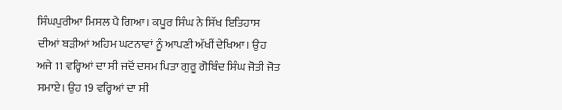ਸਿੰਘਪੁਰੀਆ ਮਿਸਲ ਪੈ ਗਿਆ। ਕਪੂਰ ਸਿੰਘ ਨੇ ਸਿੱਖ ਇਤਿਹਾਸ ਦੀਆਂ ਬੜੀਆਂ ਅਹਿਮ ਘਟਨਾਵਾਂ ਨੂੰ ਆਪਣੀ ਅੱਖੀਂ ਦੇਖਿਆ। ਉਹ ਅਜੇ 11 ਵਰ੍ਹਿਆਂ ਦਾ ਸੀ ਜਦੋਂ ਦਸਮ ਪਿਤਾ ਗੁਰੂ ਗੋਬਿੰਦ ਸਿੰਘ ਜੋਤੀ ਜੋਤ ਸਮਾਏ। ਉਹ 19 ਵਰ੍ਹਿਆਂ ਦਾ ਸੀ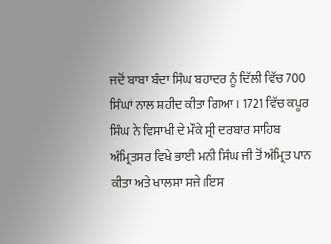ਜਦੋਂ ਬਾਬਾ ਬੰਦਾ ਸਿੰਘ ਬਹਾਦਰ ਨੂੰ ਦਿੱਲੀ ਵਿੱਚ 700 ਸਿੰਘਾਂ ਨਾਲ ਸ਼ਹੀਦ ਕੀਤਾ ਗਿਆ। 1721 ਵਿੱਚ ਕਪੂਰ ਸਿੰਘ ਨੇ ਵਿਸਾਖੀ ਦੇ ਮੌਕੇ ਸ੍ਰੀ ਦਰਬਾਰ ਸਾਹਿਬ ਅੰਮ੍ਰਿਤਸਰ ਵਿਖੇ ਭਾਈ ਮਨੀ ਸਿੰਘ ਜੀ ਤੋਂ ਅੰਮ੍ਰਿਤ ਪਾਨ ਕੀਤਾ ਅਤੇ ਖਾਲਸਾ ਸਜੇ।ਇਸ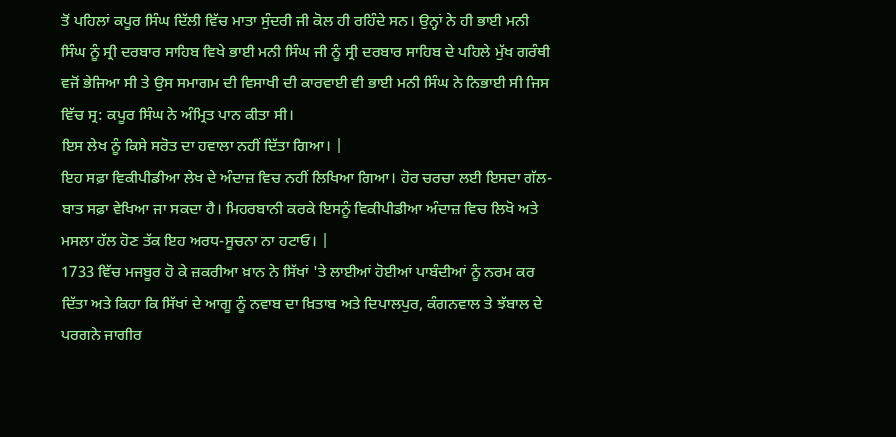ਤੋਂ ਪਹਿਲਾਂ ਕਪੂਰ ਸਿੰਘ ਦਿੱਲੀ ਵਿੱਚ ਮਾਤਾ ਸੁੰਦਰੀ ਜੀ ਕੋਲ ਹੀ ਰਹਿੰਦੇ ਸਨ। ਉਨ੍ਹਾਂ ਨੇ ਹੀ ਭਾਈ ਮਨੀ ਸਿੰਘ ਨੂੰ ਸ੍ਰੀ ਦਰਬਾਰ ਸਾਹਿਬ ਵਿਖੇ ਭਾਈ ਮਨੀ ਸਿੰਘ ਜੀ ਨੂੰ ਸ੍ਰੀ ਦਰਬਾਰ ਸਾਹਿਬ ਦੇ ਪਹਿਲੇ ਮੁੱਖ ਗਰੰਥੀ ਵਜੋਂ ਭੇਜਿਆ ਸੀ ਤੇ ਉਸ ਸਮਾਗਮ ਦੀ ਵਿਸਾਖੀ ਦੀ ਕਾਰਵਾਈ ਵੀ ਭਾਈ ਮਨੀ ਸਿੰਘ ਨੇ ਨਿਭਾਈ ਸੀ ਜਿਸ ਵਿੱਚ ਸ੍ਰ: ਕਪੂਰ ਸਿੰਘ ਨੇ ਅੰਮ੍ਰਿਤ ਪਾਨ ਕੀਤਾ ਸੀ।
ਇਸ ਲੇਖ ਨੂੰ ਕਿਸੇ ਸਰੋਤ ਦਾ ਹਵਾਲਾ ਨਹੀਂ ਦਿੱਤਾ ਗਿਆ। |
ਇਹ ਸਫ਼ਾ ਵਿਕੀਪੀਡੀਆ ਲੇਖ ਦੇ ਅੰਦਾਜ਼ ਵਿਚ ਨਹੀਂ ਲਿਖਿਆ ਗਿਆ। ਹੋਰ ਚਰਚਾ ਲਈ ਇਸਦਾ ਗੱਲ-ਬਾਤ ਸਫ਼ਾ ਵੇਖਿਆ ਜਾ ਸਕਦਾ ਹੈ। ਮਿਹਰਬਾਨੀ ਕਰਕੇ ਇਸਨੂੰ ਵਿਕੀਪੀਡੀਆ ਅੰਦਾਜ਼ ਵਿਚ ਲਿਖੋ ਅਤੇ ਮਸਲਾ ਹੱਲ ਹੋਣ ਤੱਕ ਇਹ ਅਰਧ-ਸੂਚਨਾ ਨਾ ਹਟਾਓ। |
1733 ਵਿੱਚ ਮਜਬੂਰ ਹੋ ਕੇ ਜ਼ਕਰੀਆ ਖ਼ਾਨ ਨੇ ਸਿੱਖਾਂ 'ਤੇ ਲਾਈਆਂ ਹੋਈਆਂ ਪਾਬੰਦੀਆਂ ਨੂੰ ਨਰਮ ਕਰ ਦਿੱਤਾ ਅਤੇ ਕਿਹਾ ਕਿ ਸਿੱਖਾਂ ਦੇ ਆਗੂ ਨੂੰ ਨਵਾਬ ਦਾ ਖ਼ਿਤਾਬ ਅਤੇ ਦਿਪਾਲਪੁਰ, ਕੰਗਨਵਾਲ ਤੇ ਝੱਬਾਲ ਦੇ ਪਰਗਨੇ ਜਾਗੀਰ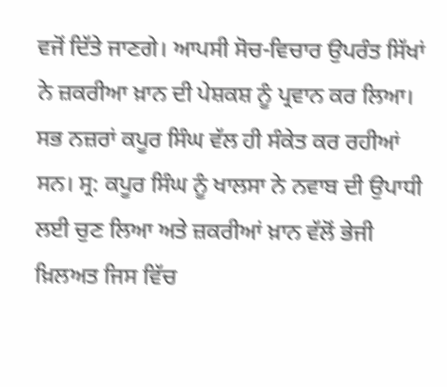ਵਜੋਂ ਦਿੱਤੇ ਜਾਣਗੇ। ਆਪਸੀ ਸੋਚ-ਵਿਚਾਰ ਉਪਰੰਤ ਸਿੱਖਾਂ ਨੇ ਜ਼ਕਰੀਆ ਖ਼ਾਨ ਦੀ ਪੇਸ਼ਕਸ਼ ਨੂੰ ਪ੍ਰਵਾਨ ਕਰ ਲਿਆ। ਸਭ ਨਜ਼ਰਾਂ ਕਪੂਰ ਸਿੰਘ ਵੱਲ ਹੀ ਸੰਕੇਤ ਕਰ ਰਹੀਆਂ ਸਨ। ਸ੍ਰ: ਕਪੂਰ ਸਿੰਘ ਨੂੰ ਖਾਲਸਾ ਨੇ ਨਵਾਬ ਦੀ ਉਪਾਧੀ ਲਈ ਚੁਣ ਲਿਆ ਅਤੇ ਜ਼ਕਰੀਆਂ ਖ਼ਾਨ ਵੱਲੋਂ ਭੇਜੀ ਖ਼ਿਲਅਤ ਜਿਸ ਵਿੱਚ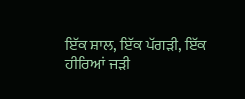ਇੱਕ ਸ਼ਾਲ, ਇੱਕ ਪੱਗੜੀ, ਇੱਕ ਹੀਰਿਆਂ ਜੜੀ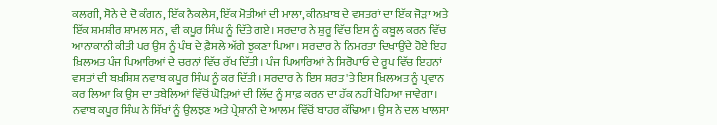ਕਲਗੀ, ਸੋਨੇ ਦੇ ਦੋ ਕੰਗਨ, ਇੱਕ ਨੈਕਲੇਸ, ਇੱਕ ਮੋਤੀਆਂ ਦੀ ਮਾਲਾ, ਕੀਨਖ਼ਾਬ ਦੇ ਵਸਤਰਾਂ ਦਾ ਇੱਕ ਜੋੜਾ ਅਤੇ ਇੱਕ ਸ਼ਮਸ਼ੀਰ ਸ਼ਾਮਲ ਸਨ, ਵੀ ਕਪੂਰ ਸਿੰਘ ਨੂੰ ਦਿੱਤੇ ਗਏ। ਸਰਦਾਰ ਨੇ ਸ਼ੁਰੂ ਵਿੱਚ ਇਸ ਨੂੰ ਕਬੂਲ ਕਰਨ ਵਿੱਚ ਆਨਾਕਾਨੀ ਕੀਤੀ ਪਰ ਉਸ ਨੂੰ ਪੰਥ ਦੇ ਫ਼ੈਸਲੇ ਅੱਗੇ ਝੁਕਣਾ ਪਿਆ। ਸਰਦਾਰ ਨੇ ਨਿਮਰਤਾ ਦਿਖਾਉਂਦੇ ਹੋਏ ਇਹ ਖ਼ਿਲਅਤ ਪੰਜ ਪਿਆਰਿਆਂ ਦੇ ਚਰਨਾਂ ਵਿੱਚ ਰੱਖ ਦਿੱਤੀ। ਪੰਜ ਪਿਆਰਿਆਂ ਨੇ ਸਿਰੋਪਾਓ ਦੇ ਰੂਪ ਵਿੱਚ ਇਹਨਾਂ ਵਸਤਾਂ ਦੀ ਬਖ਼ਸ਼ਿਸ਼ ਨਵਾਬ ਕਪੂਰ ਸਿੰਘ ਨੂੰ ਕਰ ਦਿੱਤੀ। ਸਰਦਾਰ ਨੇ ਇਸ ਸ਼ਰਤ 'ਤੇ ਇਸ ਖ਼ਿਲਅਤ ਨੂੰ ਪ੍ਰਵਾਨ ਕਰ ਲਿਆ ਕਿ ਉਸ ਦਾ ਤਬੇਲਿਆਂ ਵਿੱਚੋਂ ਘੋੜਿਆਂ ਦੀ ਲਿੱਦ ਨੂੰ ਸਾਫ਼ ਕਰਨ ਦਾ ਹੱਕ ਨਹੀਂ ਖੋਹਿਆ ਜਾਵੇਗਾ। ਨਵਾਬ ਕਪੂਰ ਸਿੰਘ ਨੇ ਸਿੱਖਾਂ ਨੂੰ ਉਲਝਣ ਅਤੇ ਪ੍ਰੇਸ਼ਾਨੀ ਦੇ ਆਲਮ ਵਿੱਚੋਂ ਬਾਹਰ ਕੱਢਿਆ। ਉਸ ਨੇ ਦਲ ਖਾਲਸਾ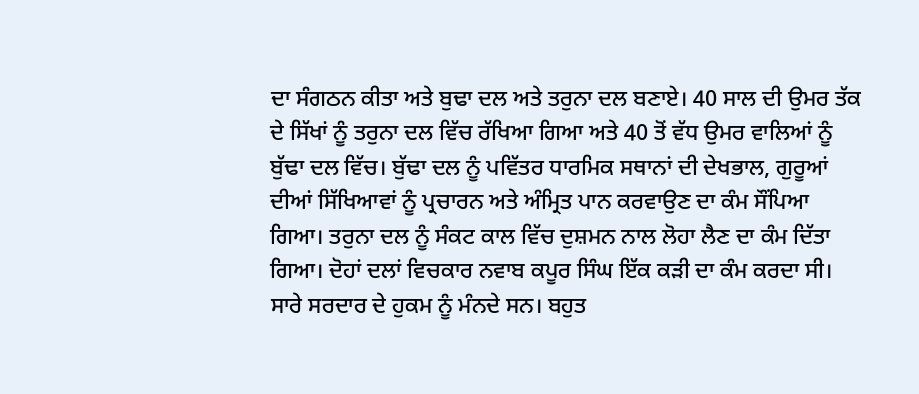ਦਾ ਸੰਗਠਨ ਕੀਤਾ ਅਤੇ ਬੁਢਾ ਦਲ ਅਤੇ ਤਰੁਨਾ ਦਲ ਬਣਾਏ। 40 ਸਾਲ ਦੀ ਉਮਰ ਤੱਕ ਦੇ ਸਿੱਖਾਂ ਨੂੰ ਤਰੁਨਾ ਦਲ ਵਿੱਚ ਰੱਖਿਆ ਗਿਆ ਅਤੇ 40 ਤੋਂ ਵੱਧ ਉਮਰ ਵਾਲਿਆਂ ਨੂੰ ਬੁੱਢਾ ਦਲ ਵਿੱਚ। ਬੁੱਢਾ ਦਲ ਨੂੰ ਪਵਿੱਤਰ ਧਾਰਮਿਕ ਸਥਾਨਾਂ ਦੀ ਦੇਖਭਾਲ, ਗੁਰੂਆਂ ਦੀਆਂ ਸਿੱਖਿਆਵਾਂ ਨੂੰ ਪ੍ਰਚਾਰਨ ਅਤੇ ਅੰਮ੍ਰਿਤ ਪਾਨ ਕਰਵਾਉਣ ਦਾ ਕੰਮ ਸੌਂਪਿਆ ਗਿਆ। ਤਰੁਨਾ ਦਲ ਨੂੰ ਸੰਕਟ ਕਾਲ ਵਿੱਚ ਦੁਸ਼ਮਨ ਨਾਲ ਲੋਹਾ ਲੈਣ ਦਾ ਕੰਮ ਦਿੱਤਾ ਗਿਆ। ਦੋਹਾਂ ਦਲਾਂ ਵਿਚਕਾਰ ਨਵਾਬ ਕਪੂਰ ਸਿੰਘ ਇੱਕ ਕੜੀ ਦਾ ਕੰਮ ਕਰਦਾ ਸੀ। ਸਾਰੇ ਸਰਦਾਰ ਦੇ ਹੁਕਮ ਨੂੰ ਮੰਨਦੇ ਸਨ। ਬਹੁਤ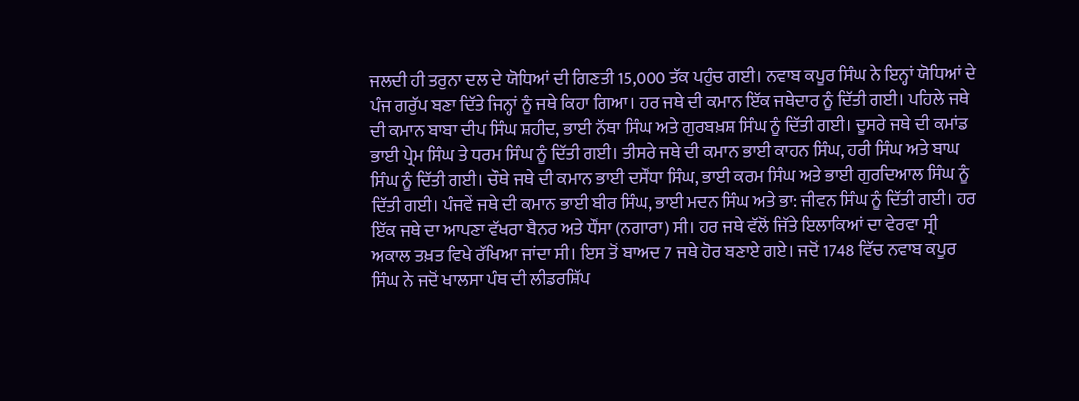ਜਲਦੀ ਹੀ ਤਰੁਨਾ ਦਲ ਦੇ ਯੋਧਿਆਂ ਦੀ ਗਿਣਤੀ 15,000 ਤੱਕ ਪਹੁੰਚ ਗਈ। ਨਵਾਬ ਕਪੂਰ ਸਿੰਘ ਨੇ ਇਨ੍ਹਾਂ ਯੋਧਿਆਂ ਦੇ ਪੰਜ ਗਰੁੱਪ ਬਣਾ ਦਿੱਤੇ ਜਿਨ੍ਹਾਂ ਨੂੰ ਜਥੇ ਕਿਹਾ ਗਿਆ। ਹਰ ਜਥੇ ਦੀ ਕਮਾਨ ਇੱਕ ਜਥੇਦਾਰ ਨੂੰ ਦਿੱਤੀ ਗਈ। ਪਹਿਲੇ ਜਥੇ ਦੀ ਕਮਾਨ ਬਾਬਾ ਦੀਪ ਸਿੰਘ ਸ਼ਹੀਦ, ਭਾਈ ਨੱਥਾ ਸਿੰਘ ਅਤੇ ਗੁਰਬਖ਼ਸ਼ ਸਿੰਘ ਨੂੰ ਦਿੱਤੀ ਗਈ। ਦੂਸਰੇ ਜਥੇ ਦੀ ਕਮਾਂਡ ਭਾਈ ਪ੍ਰੇਮ ਸਿੰਘ ਤੇ ਧਰਮ ਸਿੰਘ ਨੂੰ ਦਿੱਤੀ ਗਈ। ਤੀਸਰੇ ਜਥੇ ਦੀ ਕਮਾਨ ਭਾਈ ਕਾਹਨ ਸਿੰਘ, ਹਰੀ ਸਿੰਘ ਅਤੇ ਬਾਘ ਸਿੰਘ ਨੂੰ ਦਿੱਤੀ ਗਈ। ਚੌਥੇ ਜਥੇ ਦੀ ਕਮਾਨ ਭਾਈ ਦਸੌਂਧਾ ਸਿੰਘ, ਭਾਈ ਕਰਮ ਸਿੰਘ ਅਤੇ ਭਾਈ ਗੁਰਦਿਆਲ ਸਿੰਘ ਨੂੰ ਦਿੱਤੀ ਗਈ। ਪੰਜਵੇਂ ਜਥੇ ਦੀ ਕਮਾਨ ਭਾਈ ਬੀਰ ਸਿੰਘ, ਭਾਈ ਮਦਨ ਸਿੰਘ ਅਤੇ ਭਾ: ਜੀਵਨ ਸਿੰਘ ਨੂੰ ਦਿੱਤੀ ਗਈ। ਹਰ ਇੱਕ ਜਥੇ ਦਾ ਆਪਣਾ ਵੱਖਰਾ ਬੈਨਰ ਅਤੇ ਧੌਂਸਾ (ਨਗਾਰਾ) ਸੀ। ਹਰ ਜਥੇ ਵੱਲੋਂ ਜਿੱਤੇ ਇਲਾਕਿਆਂ ਦਾ ਵੇਰਵਾ ਸ੍ਰੀ ਅਕਾਲ ਤਖ਼ਤ ਵਿਖੇ ਰੱਖਿਆ ਜਾਂਦਾ ਸੀ। ਇਸ ਤੋਂ ਬਾਅਦ 7 ਜਥੇ ਹੋਰ ਬਣਾਏ ਗਏ। ਜਦੋਂ 1748 ਵਿੱਚ ਨਵਾਬ ਕਪੂਰ ਸਿੰਘ ਨੇ ਜਦੋਂ ਖਾਲਸਾ ਪੰਥ ਦੀ ਲੀਡਰਸ਼ਿੱਪ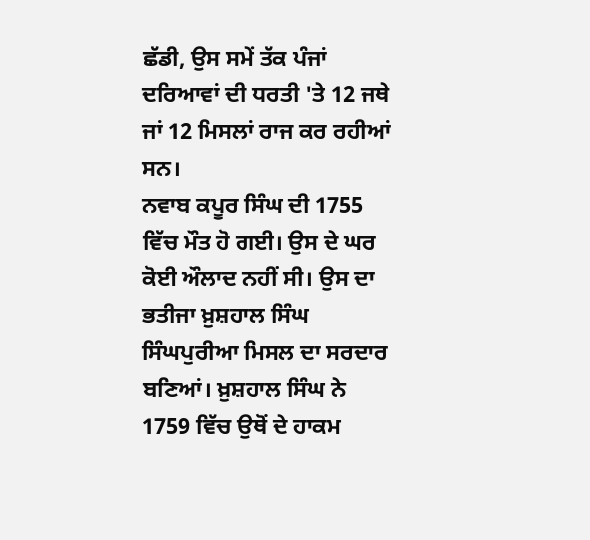ਛੱਡੀ, ਉਸ ਸਮੇਂ ਤੱਕ ਪੰਜਾਂ ਦਰਿਆਵਾਂ ਦੀ ਧਰਤੀ 'ਤੇ 12 ਜਥੇ ਜਾਂ 12 ਮਿਸਲਾਂ ਰਾਜ ਕਰ ਰਹੀਆਂ ਸਨ।
ਨਵਾਬ ਕਪੂਰ ਸਿੰਘ ਦੀ 1755 ਵਿੱਚ ਮੌਤ ਹੋ ਗਈ। ਉਸ ਦੇ ਘਰ ਕੋਈ ਔਲਾਦ ਨਹੀਂ ਸੀ। ਉਸ ਦਾ ਭਤੀਜਾ ਖ਼ੁਸ਼ਹਾਲ ਸਿੰਘ ਸਿੰਘਪੁਰੀਆ ਮਿਸਲ ਦਾ ਸਰਦਾਰ ਬਣਿਆਂ। ਖ਼ੁਸ਼ਹਾਲ ਸਿੰਘ ਨੇ 1759 ਵਿੱਚ ਉਥੋਂ ਦੇ ਹਾਕਮ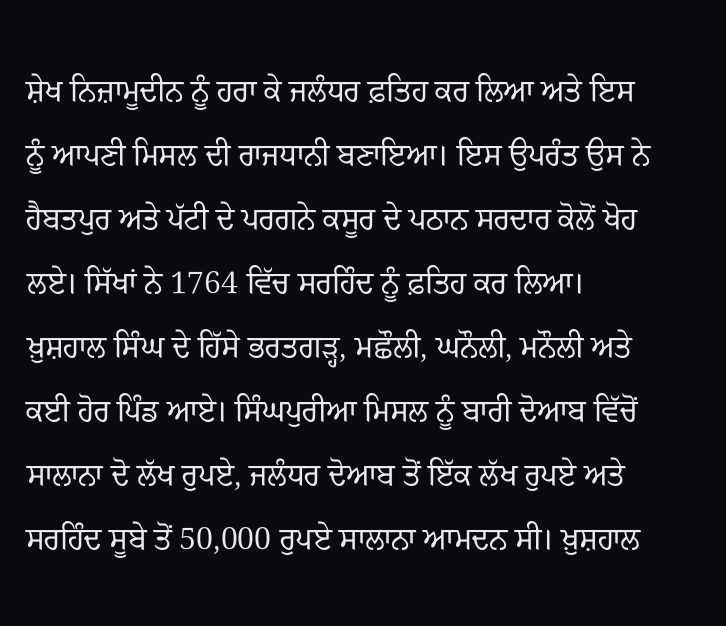ਸ਼ੇਖ ਨਿਜ਼ਾਮੂਦੀਨ ਨੂੰ ਹਰਾ ਕੇ ਜਲੰਧਰ ਫ਼ਤਿਹ ਕਰ ਲਿਆ ਅਤੇ ਇਸ ਨੂੰ ਆਪਣੀ ਮਿਸਲ ਦੀ ਰਾਜਧਾਨੀ ਬਣਾਇਆ। ਇਸ ਉਪਰੰਤ ਉਸ ਨੇ ਹੈਬਤਪੁਰ ਅਤੇ ਪੱਟੀ ਦੇ ਪਰਗਨੇ ਕਸੂਰ ਦੇ ਪਠਾਨ ਸਰਦਾਰ ਕੋਲੋਂ ਖੋਹ ਲਏ। ਸਿੱਖਾਂ ਨੇ 1764 ਵਿੱਚ ਸਰਹਿੰਦ ਨੂੰ ਫ਼ਤਿਹ ਕਰ ਲਿਆ। ਖ਼ੁਸ਼ਹਾਲ ਸਿੰਘ ਦੇ ਹਿੱਸੇ ਭਰਤਗੜ੍ਹ, ਮਛੌਲੀ, ਘਨੌਲੀ, ਮਨੌਲੀ ਅਤੇ ਕਈ ਹੋਰ ਪਿੰਡ ਆਏ। ਸਿੰਘਪੁਰੀਆ ਮਿਸਲ ਨੂੰ ਬਾਰੀ ਦੋਆਬ ਵਿੱਚੋਂ ਸਾਲਾਨਾ ਦੋ ਲੱਖ ਰੁਪਏ, ਜਲੰਧਰ ਦੋਆਬ ਤੋਂ ਇੱਕ ਲੱਖ ਰੁਪਏ ਅਤੇ ਸਰਹਿੰਦ ਸੂਬੇ ਤੋਂ 50,000 ਰੁਪਏ ਸਾਲਾਨਾ ਆਮਦਨ ਸੀ। ਖ਼ੁਸ਼ਹਾਲ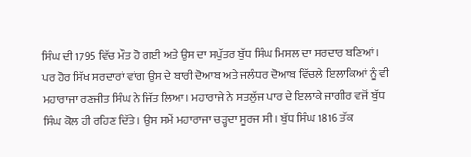ਸਿੰਘ ਦੀ 1795 ਵਿੱਚ ਮੌਤ ਹੋ ਗਈ ਅਤੇ ਉਸ ਦਾ ਸਪੁੱਤਰ ਬੁੱਧ ਸਿੰਘ ਮਿਸਲ ਦਾ ਸਰਦਾਰ ਬਣਿਆਂ। ਪਰ ਹੋਰ ਸਿੱਖ ਸਰਦਾਰਾਂ ਵਾਂਗ ਉਸ ਦੇ ਬਾਰੀ ਦੋਆਬ ਅਤੇ ਜਲੰਧਰ ਦੋਆਬ ਵਿੱਚਲੇ ਇਲਾਕਿਆਂ ਨੂੰ ਵੀ ਮਹਾਰਾਜਾ ਰਣਜੀਤ ਸਿੰਘ ਨੇ ਜਿੱਤ ਲਿਆ। ਮਹਾਰਾਜੇ ਨੇ ਸਤਲੁੱਜ ਪਾਰ ਦੇ ਇਲਾਕੇ ਜਾਗੀਰ ਵਜੋਂ ਬੁੱਧ ਸਿੰਘ ਕੋਲ ਹੀ ਰਹਿਣ ਦਿੱਤੇ। ਉਸ ਸਮੇਂ ਮਹਾਰਾਜਾ ਚੜ੍ਹਦਾ ਸੂਰਜ ਸੀ। ਬੁੱਧ ਸਿੰਘ 1816 ਤੱਕ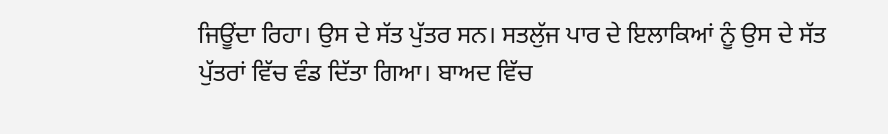ਜਿਊਂਦਾ ਰਿਹਾ। ਉਸ ਦੇ ਸੱਤ ਪੁੱਤਰ ਸਨ। ਸਤਲੁੱਜ ਪਾਰ ਦੇ ਇਲਾਕਿਆਂ ਨੂੰ ਉਸ ਦੇ ਸੱਤ ਪੁੱਤਰਾਂ ਵਿੱਚ ਵੰਡ ਦਿੱਤਾ ਗਿਆ। ਬਾਅਦ ਵਿੱਚ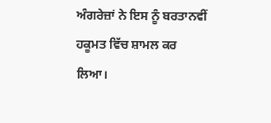ਅੰਗਰੇਜ਼ਾਂ ਨੇ ਇਸ ਨੂੰ ਬਰਤਾਨਵੀਂ ਹਕੂਮਤ ਵਿੱਚ ਸ਼ਾਮਲ ਕਰ ਲਿਆ।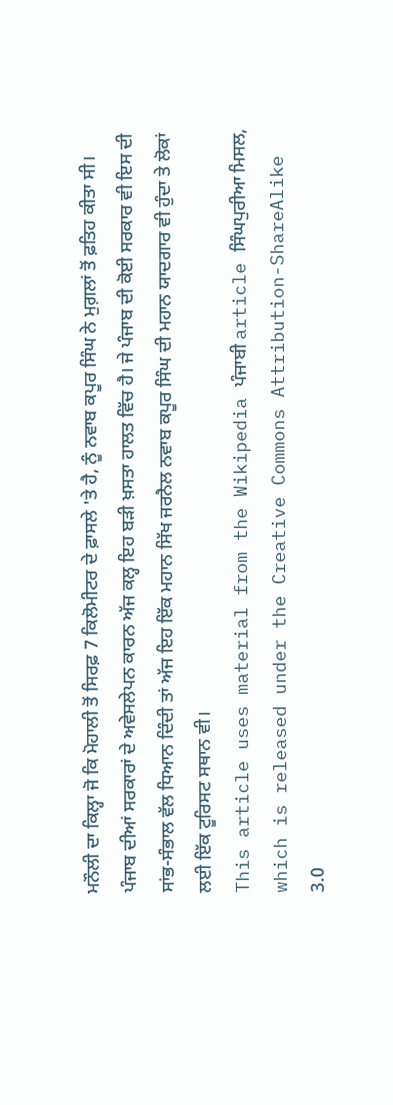ਮਨੌਲੀ ਦਾ ਕਿਲ੍ਹਾ ਜੋ ਕਿ ਮੋਹਾਲੀ ਤੋਂ ਸਿਰਫ਼ 7 ਕਿਲੋਮੀਟਰ ਦੇ ਫ਼ਾਸਲੇ 'ਤੇ ਹੈ, ਨੂੰ ਨਵਾਬ ਕਪੂਰ ਸਿੰਘ ਨੇ ਮੁਗ਼ਲਾਂ ਤੋਂ ਫ਼ਤਿਹ ਕੀਤਾ ਸੀ। ਪੰਜਾਬ ਦੀਆਂ ਸਰਕਾਰਾਂ ਦੇ ਅਵੇਸਲੇਪਨ ਕਾਰਨ ਅੱਜ ਕਲ੍ਹ ਇਹ ਬੜੀ ਖ਼ਸਤਾ ਹਾਲਤ ਵਿੱਚ ਹੈ। ਜੇ ਪੰਜਾਬ ਦੀ ਕੋਈ ਸਰਕਾਰ ਵੀ ਇਸ ਦੀ ਸਾਂਭ-ਸੰਭਾਲ ਵੱਲ ਧਿਆਨ ਦਿੰਦੀ ਤਾਂ ਅੱਜ ਇਹ ਇੱਕ ਮਹਾਨ ਸਿੱਖ ਜਰਨੈਲ ਨਵਾਬ ਕਪੂਰ ਸਿੰਘ ਦੀ ਮਹਾਨ ਯਾਦਗਾਰ ਵੀ ਹੁੰਦਾ ਤੇ ਲੋਕਾਂ ਲਈ ਇੱਕ ਟੂਰਿਸਟ ਸਥਾਨ ਵੀ।
This article uses material from the Wikipedia ਪੰਜਾਬੀ article ਸਿੰਘਪੁਰੀਆ ਮਿਸਲ, which is released under the Creative Commons Attribution-ShareAlike 3.0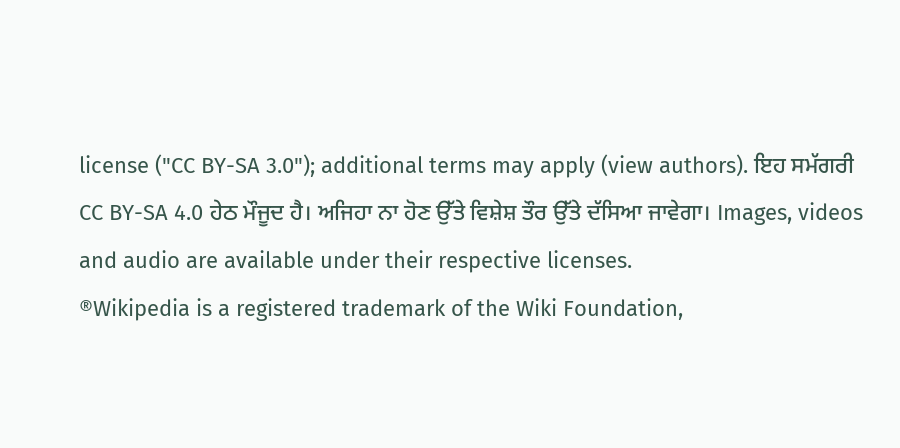license ("CC BY-SA 3.0"); additional terms may apply (view authors). ਇਹ ਸਮੱਗਰੀ CC BY-SA 4.0 ਹੇਠ ਮੌਜੂਦ ਹੈ। ਅਜਿਹਾ ਨਾ ਹੋਣ ਉੱਤੇ ਵਿਸ਼ੇਸ਼ ਤੌਰ ਉੱਤੇ ਦੱਸਿਆ ਜਾਵੇਗਾ। Images, videos and audio are available under their respective licenses.
®Wikipedia is a registered trademark of the Wiki Foundation,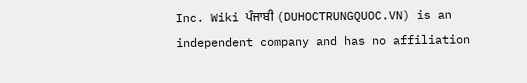Inc. Wiki ਪੰਜਾਬੀ (DUHOCTRUNGQUOC.VN) is an independent company and has no affiliation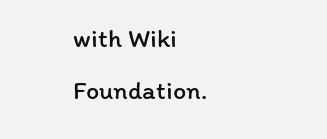with Wiki Foundation.